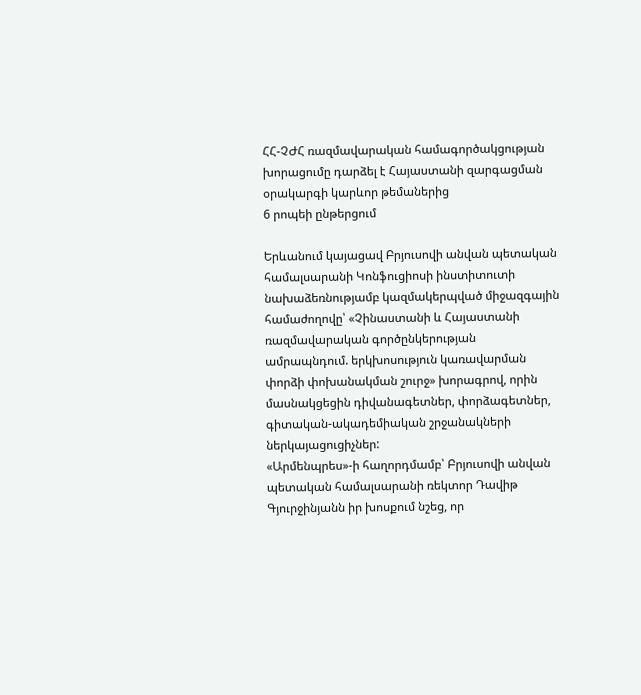ՀՀ-ՉԺՀ ռազմավարական համագործակցության խորացումը դարձել է Հայաստանի զարգացման օրակարգի կարևոր թեմաներից
6 րոպեի ընթերցում

Երևանում կայացավ Բրյուսովի անվան պետական համալսարանի Կոնֆուցիոսի ինստիտուտի նախաձեռնությամբ կազմակերպված միջազգային համաժողովը՝ «Չինաստանի և Հայաստանի ռազմավարական գործընկերության ամրապնդում. երկխոսություն կառավարման փորձի փոխանակման շուրջ» խորագրով, որին մասնակցեցին դիվանագետներ, փորձագետներ, գիտական-ակադեմիական շրջանակների ներկայացուցիչներ:
«Արմենպրես»-ի հաղորդմամբ՝ Բրյուսովի անվան պետական համալսարանի ռեկտոր Դավիթ Գյուրջինյանն իր խոսքում նշեց, որ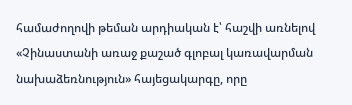համաժողովի թեման արդիական է՝ հաշվի առնելով «Չինաստանի առաջ քաշած գլոբալ կառավարման նախաձեռնություն» հայեցակարգը, որը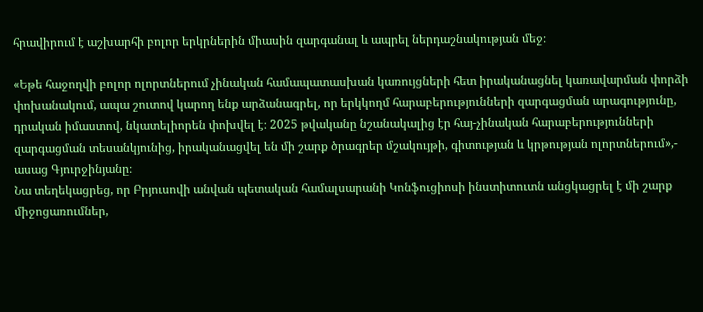հրավիրում է աշխարհի բոլոր երկրներին միասին զարգանալ և ապրել ներդաշնակության մեջ։

«Եթե հաջողվի բոլոր ոլորտներում չինական համապատասխան կառույցների հետ իրականացնել կառավարման փորձի փոխանակում, ապա շուտով կարող ենք արձանագրել, որ երկկողմ հարաբերությունների զարգացման արագությունը, դրական իմաստով, նկատելիորեն փոխվել է։ 2025 թվականը նշանակալից էր հայ-չինական հարաբերությունների զարգացման տեսանկյունից, իրականացվել են մի շարք ծրագրեր մշակույթի, գիտության և կրթության ոլորտներում»,- ասաց Գյուրջինյանը։
Նա տեղեկացրեց, որ Բրյուսովի անվան պետական համալսարանի Կոնֆուցիոսի ինստիտուտն անցկացրել է մի շարք միջոցառումներ,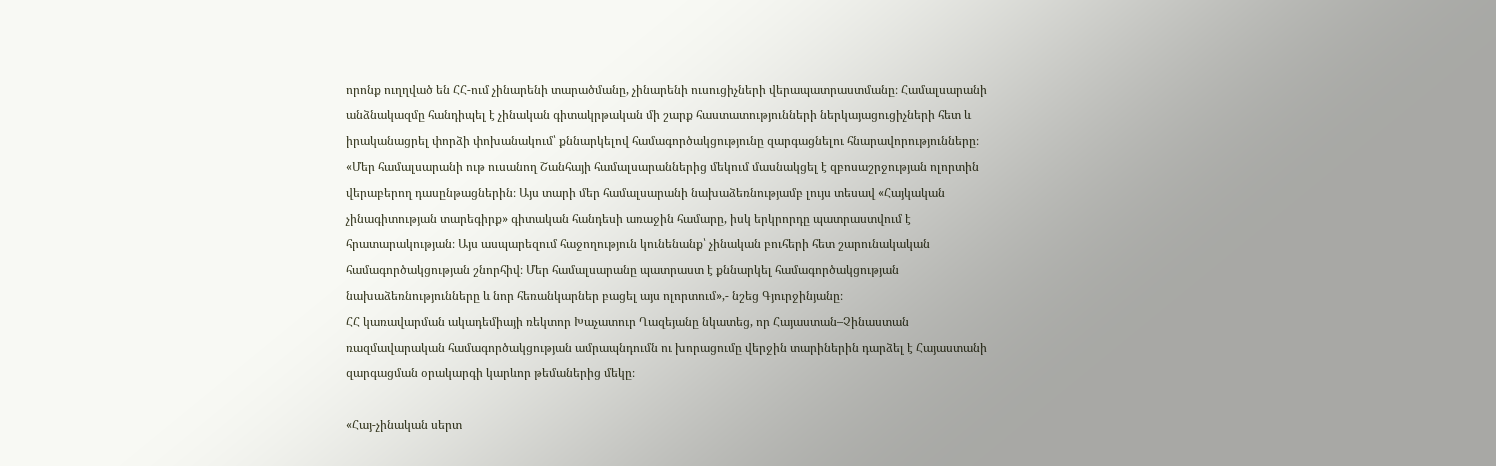որոնք ուղղված են ՀՀ-ում չինարենի տարածմանը, չինարենի ուսուցիչների վերապատրաստմանը։ Համալսարանի անձնակազմը հանդիպել է չինական գիտակրթական մի շարք հաստատությունների ներկայացուցիչների հետ և իրականացրել փորձի փոխանակում՝ քննարկելով համագործակցությունը զարգացնելու հնարավորությունները։
«Մեր համալսարանի ութ ուսանող Շանհայի համալսարաններից մեկում մասնակցել է զբոսաշրջության ոլորտին վերաբերող դասընթացներին։ Այս տարի մեր համալսարանի նախաձեռնությամբ լույս տեսավ «Հայկական չինագիտության տարեգիրք» գիտական հանդեսի առաջին համարը, իսկ երկրորդը պատրաստվում է հրատարակության։ Այս ասպարեզում հաջողություն կունենանք՝ չինական բուհերի հետ շարունակական համագործակցության շնորհիվ։ Մեր համալսարանը պատրաստ է քննարկել համագործակցության նախաձեռնությունները և նոր հեռանկարներ բացել այս ոլորտում»,- նշեց Գյուրջինյանը։
ՀՀ կառավարման ակադեմիայի ռեկտոր Խաչատուր Ղազեյանը նկատեց, որ Հայաստան–Չինաստան ռազմավարական համագործակցության ամրապնդումն ու խորացումը վերջին տարիներին դարձել է Հայաստանի զարգացման օրակարգի կարևոր թեմաներից մեկը։

«Հայ-չինական սերտ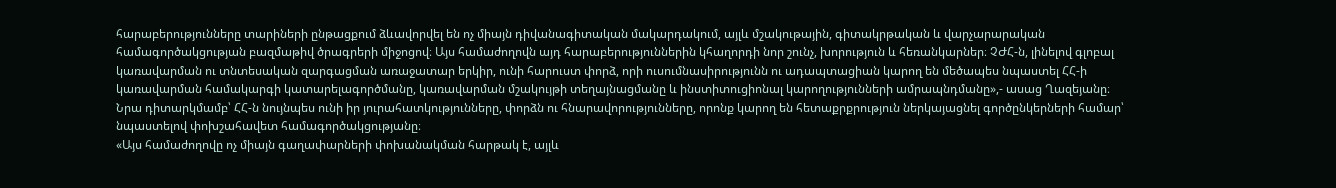հարաբերությունները տարիների ընթացքում ձևավորվել են ոչ միայն դիվանագիտական մակարդակում, այլև մշակութային, գիտակրթական և վարչարարական համագործակցության բազմաթիվ ծրագրերի միջոցով։ Այս համաժողովն այդ հարաբերություններին կհաղորդի նոր շունչ, խորություն և հեռանկարներ։ ՉԺՀ-ն, լինելով գլոբալ կառավարման ու տնտեսական զարգացման առաջատար երկիր, ունի հարուստ փորձ, որի ուսումնասիրությունն ու ադապտացիան կարող են մեծապես նպաստել ՀՀ-ի կառավարման համակարգի կատարելագործմանը, կառավարման մշակույթի տեղայնացմանը և ինստիտուցիոնալ կարողությունների ամրապնդմանը»,- ասաց Ղազեյանը։
Նրա դիտարկմամբ՝ ՀՀ-ն նույնպես ունի իր յուրահատկությունները, փորձն ու հնարավորությունները, որոնք կարող են հետաքրքրություն ներկայացնել գործընկերների համար՝ նպաստելով փոխշահավետ համագործակցությանը։
«Այս համաժողովը ոչ միայն գաղափարների փոխանակման հարթակ է, այլև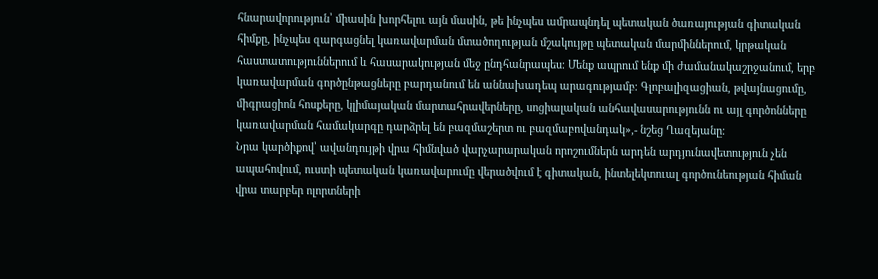հնարավորություն՝ միասին խորհելու այն մասին, թե ինչպես ամրապնդել պետական ծառայության գիտական հիմքը, ինչպես զարգացնել կառավարման մտածողության մշակույթը պետական մարմիններում, կրթական հաստատություններում և հասարակության մեջ ընդհանրապես։ Մենք ապրում ենք մի ժամանակաշրջանում, երբ կառավարման գործընթացները բարդանում են աննախադեպ արագությամբ։ Գլոբալիզացիան, թվայնացումը, միգրացիոն հոսքերը, կլիմայական մարտահրավերները, սոցիալական անհավասարությունն ու այլ գործոնները կառավարման համակարգը դարձրել են բազմաշերտ ու բազմաբովանդակ»,- նշեց Ղազեյանը։
Նրա կարծիքով՝ ավանդույթի վրա հիմնված վարչարարական որոշումներն արդեն արդյունավետություն չեն ապահովում, ուստի պետական կառավարումը վերածվում է գիտական, ինտելեկտուալ գործունեության հիման վրա տարբեր ոլորտների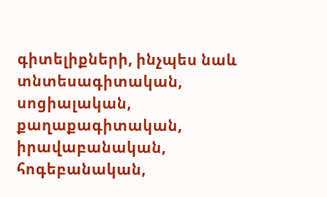գիտելիքների, ինչպես նաև տնտեսագիտական, սոցիալական, քաղաքագիտական, իրավաբանական, հոգեբանական,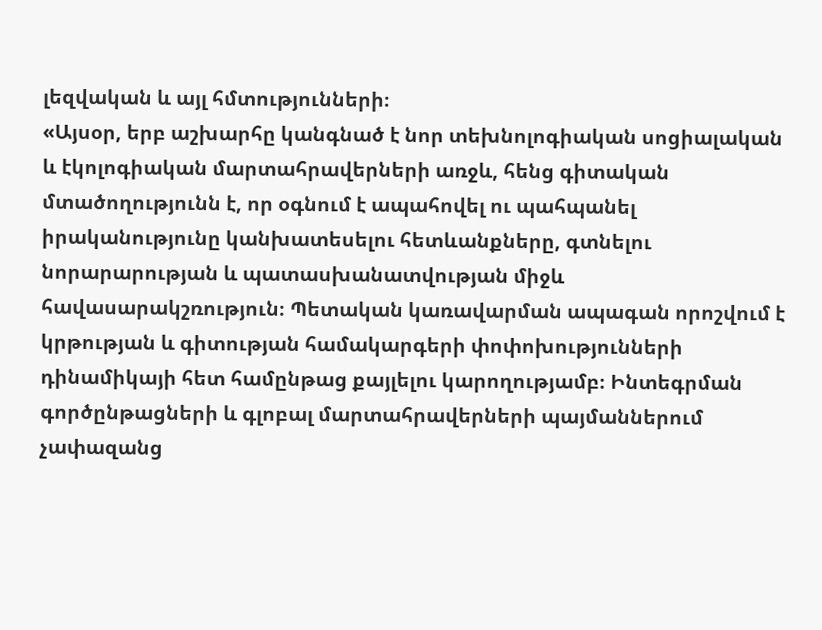լեզվական և այլ հմտությունների։
«Այսօր, երբ աշխարհը կանգնած է նոր տեխնոլոգիական սոցիալական և էկոլոգիական մարտահրավերների առջև, հենց գիտական մտածողությունն է, որ օգնում է ապահովել ու պահպանել իրականությունը կանխատեսելու հետևանքները, գտնելու նորարարության և պատասխանատվության միջև հավասարակշռություն։ Պետական կառավարման ապագան որոշվում է կրթության և գիտության համակարգերի փոփոխությունների դինամիկայի հետ համընթաց քայլելու կարողությամբ։ Ինտեգրման գործընթացների և գլոբալ մարտահրավերների պայմաններում չափազանց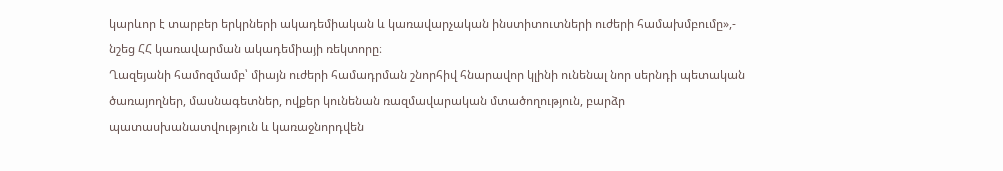կարևոր է տարբեր երկրների ակադեմիական և կառավարչական ինստիտուտների ուժերի համախմբումը»,- նշեց ՀՀ կառավարման ակադեմիայի ռեկտորը։
Ղազեյանի համոզմամբ՝ միայն ուժերի համադրման շնորհիվ հնարավոր կլինի ունենալ նոր սերնդի պետական ծառայողներ, մասնագետներ, ովքեր կունենան ռազմավարական մտածողություն, բարձր պատասխանատվություն և կառաջնորդվեն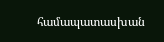համապատասխան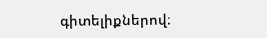գիտելիքներով։